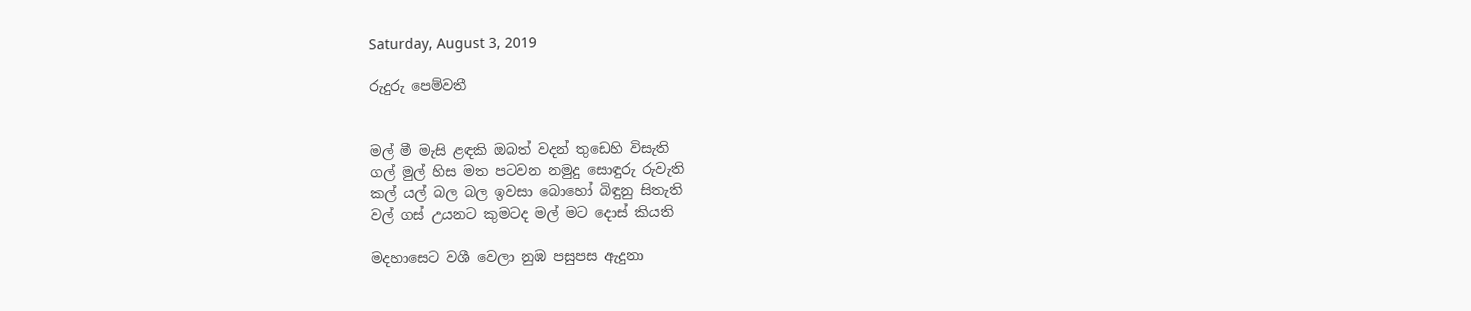Saturday, August 3, 2019

රුදුරු පෙම්වතී


මල් මී මැසි ළඳකි ඔබත් වදන් තුඩෙහි විසැති
ගල් මුල් හිස මත පටවන නමුදු සොඳුරු රුවැති
කල් යල් බල බල ඉවසා බොහෝ බිඳුනු සිතැති
වල් ගස් උයනට කුමටද මල් මට දොස් කියති

මදහාසෙට වශී වෙලා නුඹ පසුපස ඇදුනා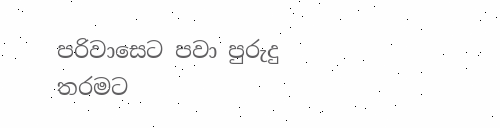පරිවාසෙට පවා පුරුදු තරමට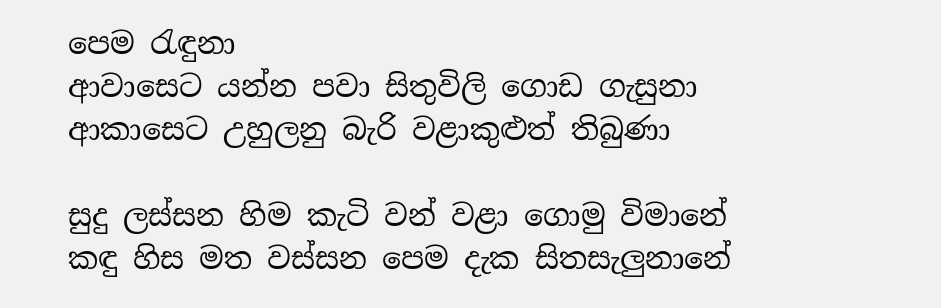පෙම රැඳුනා
ආවාසෙට යන්න පවා සිතුවිලි ගොඩ ගැසුනා
ආකාසෙට උහුලනු බැරි වළාකුළුත් තිබුණා

සුදු ලස්සන හිම කැටි වන් වළා ගොමු විමානේ
කඳු හිස මත වස්සන පෙම දැක සිතසැලුනානේ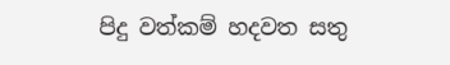පිදු වත්කම් හදවත සතු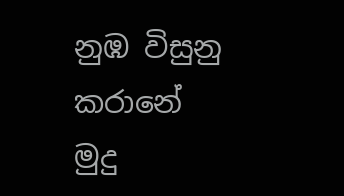නුඹ විසුනු කරානේ
මුදු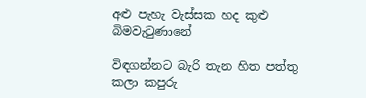අළු පැහැ වැස්සක හද කුළු බිමවැටුණානේ

විඳගන්නට බැරි තැන හිත පත්තු කලා කපුරු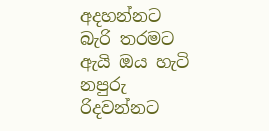අදහන්නට බැරි තරමට ඇයි ඔය හැටි නපුරු
රිදවන්නට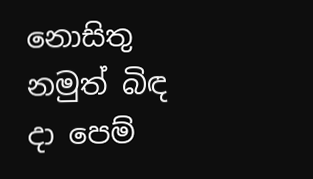නොසිතු නමුත් බිඳ දා පෙම්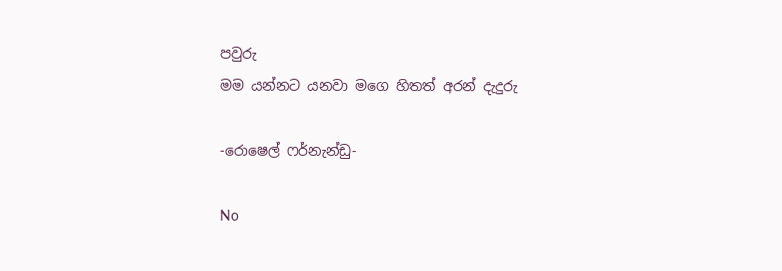පවුරු
මම යන්නට යනවා මගෙ හිතත් අරන් දැදුරු

-රොෂෙල් ෆර්නැන්ඩු-

No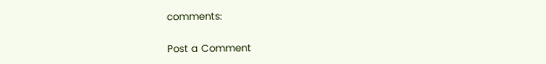comments:

Post a Comment